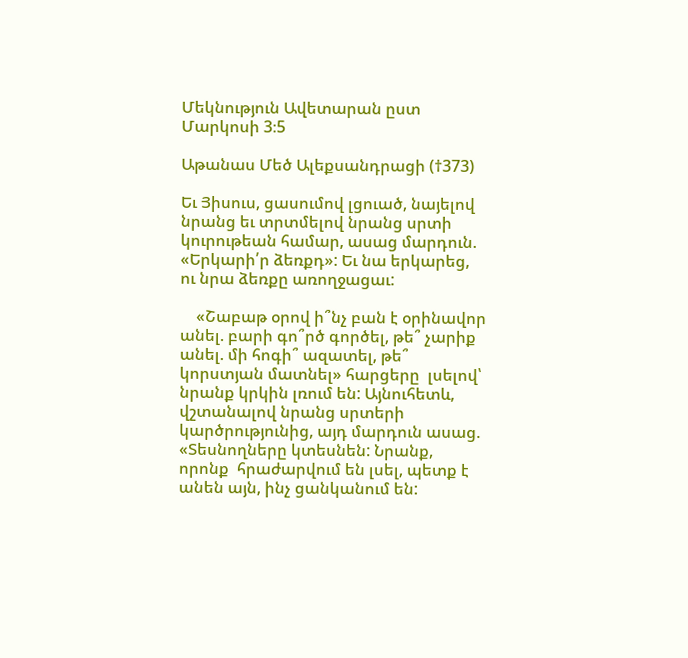Մեկնություն Ավետարան ըստ Մարկոսի 3։5

Աթանաս Մեծ Ալեքսանդրացի (†373)

Եւ Յիսուս, ցասումով լցուած, նայելով նրանց եւ տրտմելով նրանց սրտի կուրութեան համար, ասաց մարդուն. «Երկարի՛ր ձեռքդ»: Եւ նա երկարեց, ու նրա ձեռքը առողջացաւ:

    «Շաբաթ օրով ի՞նչ բան է օրինավոր անել. բարի գո՞րծ գործել, թե՞ չարիք անել. մի հոգի՞ ազատել, թե՞ կորստյան մատնել» հարցերը  լսելով՝ նրանք կրկին լռում են: Այնուհետև, վշտանալով նրանց սրտերի կարծրությունից, այդ մարդուն ասաց. «Տեսնողները կտեսնեն: Նրանք, որոնք  հրաժարվում են լսել, պետք է անեն այն, ինչ ցանկանում են: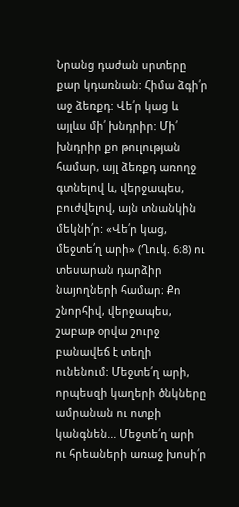Նրանց դաժան սրտերը քար կդառնան: Հիմա ձգի՛ր աջ ձեռքդ: Վե՛ր կաց և այլևս մի՛ խնդրիր: Մի՛ խնդրիր քո թուլության համար, այլ ձեռքդ առողջ գտնելով և, վերջապես, բուժվելով, այն տնանկին մեկնի՛ր: «Վե՛ր կաց, մեջտե՛ղ արի» (Ղուկ. 6։8) ու տեսարան դարձիր նայողների համար։ Քո շնորհիվ, վերջապես, շաբաթ օրվա շուրջ բանավեճ է տեղի ունենում: Մեջտե՛ղ արի, որպեսզի կաղերի ծնկները ամրանան ու ոտքի կանգնեն... Մեջտե՛ղ արի ու հրեաների առաջ խոսի՛ր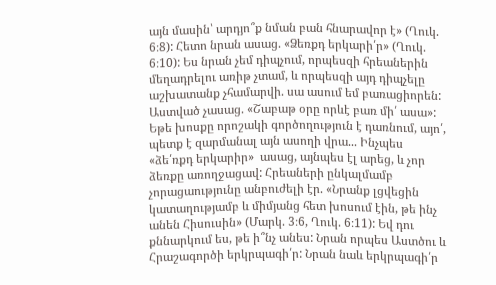այն մասին՝ արդյո՞ք նման բան հնարավոր է» (Ղուկ. 6։8): Հետո նրան ասաց. «Ձեռքդ երկարի՛ր» (Ղուկ. 6։10): Ես նրան չեմ դիպչում, որպեսզի հրեաներին մեղադրելու առիթ չտամ, և որպեսզի այդ դիպչելը աշխատանք չհամարվի. սա ասում եմ բառացիորեն: Աստված չասաց. «Շաբաթ օրը որևէ բառ մի՛ ասա»: Եթե խոսքը որոշակի գործողություն է դառնում, այո՛, պետք է զարմանալ այն ասողի վրա... Ինչպես «ձե՛ռքդ երկարիր»  ասաց, այնպես էլ արեց, և չոր ձեռքը առողջացավ: Հրեաների ընկալմամբ չորացաությունը անբուժելի էր. «Նրանք լցվեցին կատաղությամբ և միմյանց հետ խոսում էին, թե ինչ անեն Հիսուսին» (Մարկ. 3։6, Ղուկ. 6։11): Եվ դու քննարկում ես, թե ի՞նչ անես: Նրան որպես Աստծու և Հրաշագործի երկրպագի՛ր: Նրան նաև երկրպագի՛ր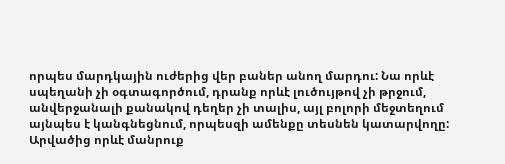որպես մարդկային ուժերից վեր բաներ անող մարդու: Նա որևէ սպեղանի չի օգտագործում, դրանք որևէ լուծույթով չի թրջում, անվերջանալի քանակով դեղեր չի տալիս, այլ բոլորի մեջտեղում այնպես է կանգնեցնում, որպեսզի ամենքը տեսնեն կատարվողը: Արվածից որևէ մանրուք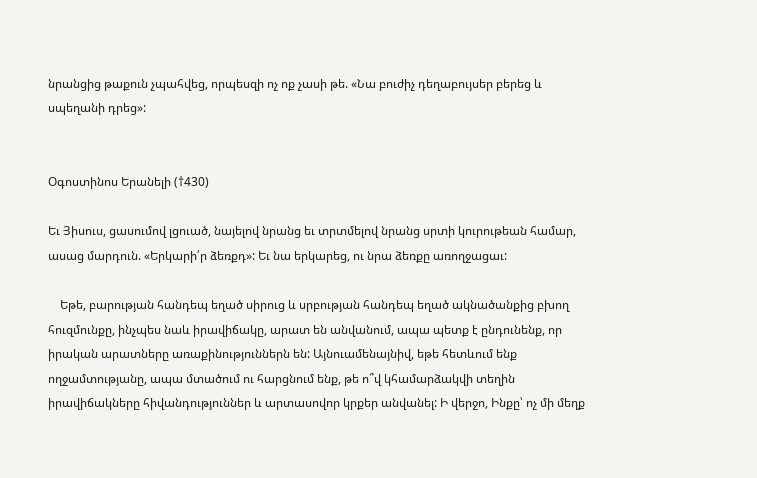նրանցից թաքուն չպահվեց, որպեսզի ոչ ոք չասի թե. «Նա բուժիչ դեղաբույսեր բերեց և սպեղանի դրեց»:


Օգոստինոս Երանելի (†430)

Եւ Յիսուս, ցասումով լցուած, նայելով նրանց եւ տրտմելով նրանց սրտի կուրութեան համար, ասաց մարդուն. «Երկարի՛ր ձեռքդ»: Եւ նա երկարեց, ու նրա ձեռքը առողջացաւ:

    Եթե, բարության հանդեպ եղած սիրուց և սրբության հանդեպ եղած ակնածանքից բխող հուզմունքը, ինչպես նաև իրավիճակը, արատ են անվանում, ապա պետք է ընդունենք, որ իրական արատները առաքինություններն են: Այնուամենայնիվ, եթե հետևում ենք ողջամտությանը, ապա մտածում ու հարցնում ենք, թե ո՞վ կհամարձակվի տեղին իրավիճակները հիվանդություններ և արտասովոր կրքեր անվանել: Ի վերջո, Ինքը՝ ոչ մի մեղք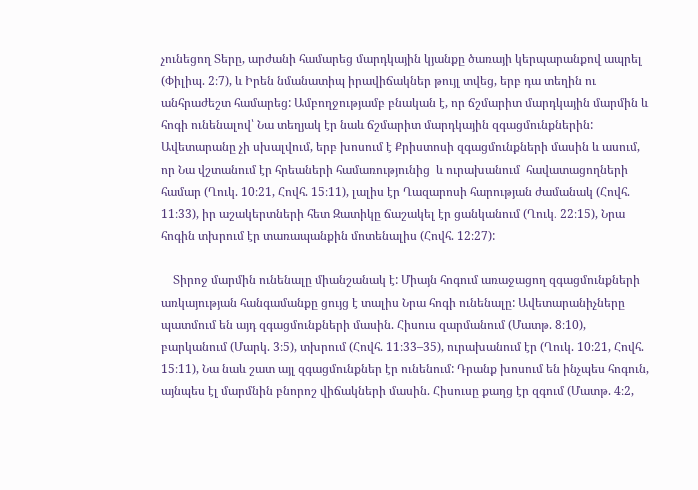չունեցող Տերը, արժանի համարեց մարդկային կյանքը ծառայի կերպարանքով ապրել (Փիլիպ. 2։7), և Իրեն նմանատիպ իրավիճակներ թույլ տվեց, երբ դա տեղին ու անհրաժեշտ համարեց: Ամբողջությամբ բնական է, որ ճշմարիտ մարդկային մարմին և հոգի ունենալով՝ Նա տեղյակ էր նաև ճշմարիտ մարդկային զգացմունքներին: Ավետարանը չի սխալվում, երբ խոսում է Քրիստոսի զգացմունքների մասին և ասում, որ Նա վշտանում էր հրեաների համառությունից  և ուրախանում  հավատացողների համար (Ղուկ. 10։21, Հովհ. 15։11), լալիս էր Ղազարոսի հարության ժամանակ (Հովհ. 11։33), իր աշակերտների հետ Զատիկը ճաշակել էր ցանկանում (Ղուկ․ 22։15), Նրա հոգին տխրում էր տառապանքին մոտենալիս (Հովհ. 12։27):

    Տիրոջ մարմին ունենալը միանշանակ է: Միայն հոգում առաջացող զգացմունքների առկայության հանգամանքը ցույց է տալիս Նրա հոգի ունենալը: Ավետարանիչները պատմում են այդ զգացմունքների մասին. Հիսուս զարմանում (Մատթ. 8։10), բարկանում (Մարկ. 3։5), տխրում (Հովհ. 11։33–35), ուրախանում էր (Ղուկ. 10։21, Հովհ. 15։11), Նա նաև շատ այլ զգացմունքներ էր ունենում: Դրանք խոսում են ինչպես հոգուն, այնպես էլ մարմնին բնորոշ վիճակների մասին. Հիսուսը քաղց էր զգում (Մատթ. 4։2,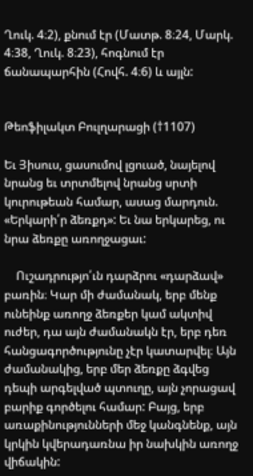Ղուկ. 4։2), քնում էր (Մատթ. 8։24, Մարկ. 4։38, Ղուկ. 8։23), հոգնում էր ճանապարհին (Հովհ. 4։6) և այլն:


Թեոֆիլակտ Բուլղարացի (†1107)

Եւ Յիսուս, ցասումով լցուած, նայելով նրանց եւ տրտմելով նրանց սրտի կուրութեան համար, ասաց մարդուն. «Երկարի՛ր ձեռքդ»: Եւ նա երկարեց, ու նրա ձեռքը առողջացաւ:

    Ուշադրությո՛ւն դարձրու «դարձավ» բառին։ Կար մի ժամանակ, երբ մենք ունեինք առողջ ձեռքեր կամ ակտիվ ուժեր, դա այն ժամանակն էր, երբ դեռ հանցագործությունը չէր կատարվել։ Այն ժամանակից, երբ մեր ձեռքը ձգվեց դեպի արգելված պտուղը, այն չորացավ բարիք գործելու համար: Բայց, երբ առաքինությունների մեջ կանգնենք, այն կրկին կվերադառնա իր նախկին առողջ վիճակին: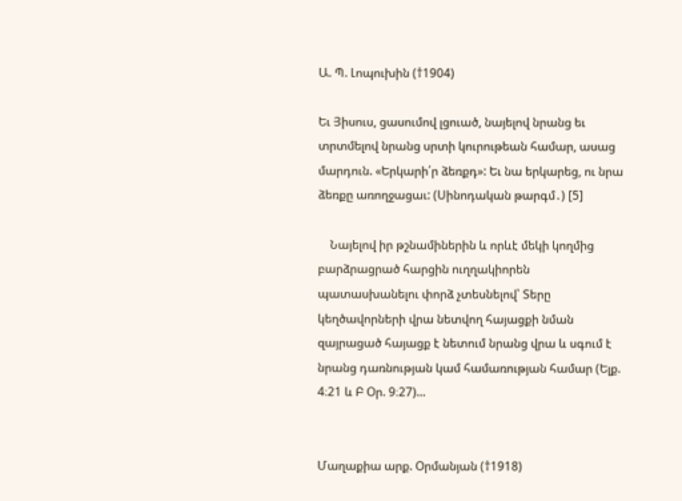Ա. Պ. Լոպուխին (†1904)

Եւ Յիսուս, ցասումով լցուած, նայելով նրանց եւ տրտմելով նրանց սրտի կուրութեան համար, ասաց մարդուն. «Երկարի՛ր ձեռքդ»: Եւ նա երկարեց, ու նրա ձեռքը առողջացաւ: (Սինոդական թարգմ․) [5]

    Նայելով իր թշնամիներին և որևէ մեկի կողմից  բարձրացրած հարցին ուղղակիորեն պատասխանելու փորձ չտեսնելով՝ Տերը կեղծավորների վրա նետվող հայացքի նման զայրացած հայացք է նետում նրանց վրա և սգում է նրանց դառնության կամ համառության համար (Ելք. 4։21 և Բ Օր. 9։27)...


Մաղաքիա արք. Օրմանյան (†1918)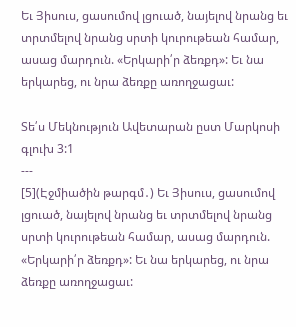Եւ Յիսուս, ցասումով լցուած, նայելով նրանց եւ տրտմելով նրանց սրտի կուրութեան համար, ասաց մարդուն. «Երկարի՛ր ձեռքդ»: Եւ նա երկարեց, ու նրա ձեռքը առողջացաւ:

Տե՛ս Մեկնություն Ավետարան ըստ Մարկոսի գլուխ 3:1
---
[5](Էջմիածին թարգմ․) Եւ Յիսուս, ցասումով լցուած, նայելով նրանց եւ տրտմելով նրանց սրտի կուրութեան համար, ասաց մարդուն. «Երկարի՛ր ձեռքդ»: Եւ նա երկարեց, ու նրա ձեռքը առողջացաւ: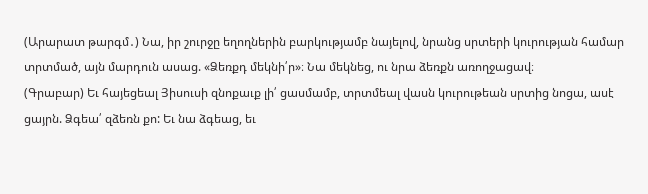(Արարատ թարգմ․) Նա, իր շուրջը եղողներին բարկությամբ նայելով, նրանց սրտերի կուրության համար տրտմած, այն մարդուն ասաց. «Ձեռքդ մեկնի՛ր»։ Նա մեկնեց, ու նրա ձեռքն առողջացավ։
(Գրաբար) Եւ հայեցեալ Յիսուսի զնոքաւք լի՛ ցասմամբ, տրտմեալ վասն կուրութեան սրտից նոցա, ասէ ցայրն. Ձգեա՛ զձեռն քո: Եւ նա ձգեաց, եւ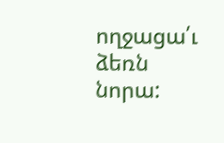ողջացա՛ւ ձեռն նորա: